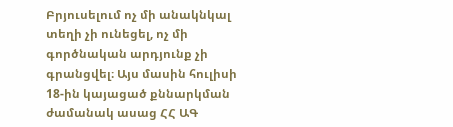Բրյուսելում ոչ մի անակնկալ տեղի չի ունեցել, ոչ մի գործնական արդյունք չի գրանցվել։ Այս մասին հուլիսի 18-ին կայացած քննարկման ժամանակ ասաց ՀՀ ԱԳ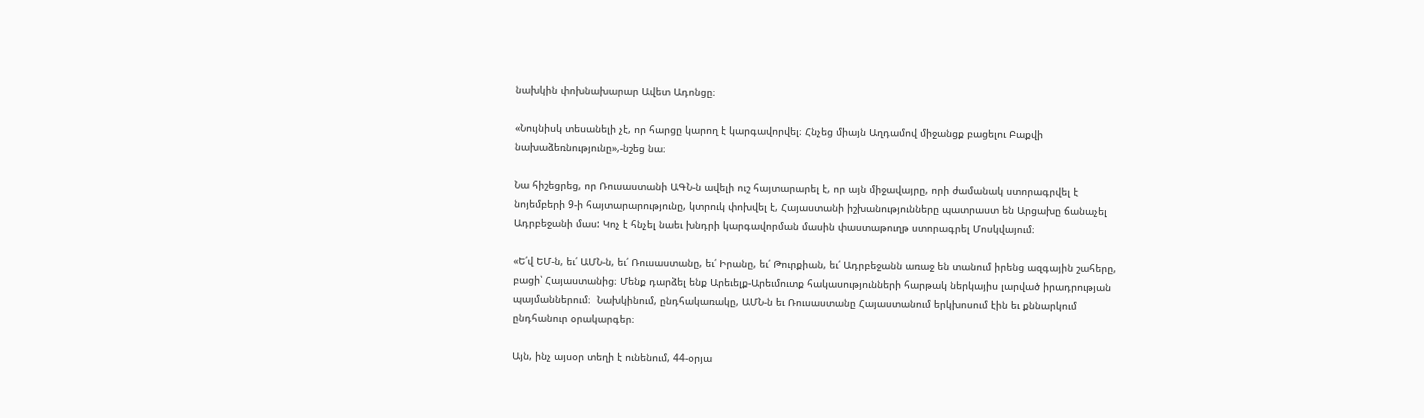նախկին փոխնախարար Ավետ Ադոնցը։

«Նույնիսկ տեսանելի չէ, որ հարցը կարող է կարգավորվել։ Հնչեց միայն Աղդամով միջանցք բացելու Բաքվի նախաձեռնությունը»,-նշեց նա։

Նա հիշեցրեց, որ Ռուսաստանի ԱԳՆ-ն ավելի ուշ հայտարարել է, որ այն միջավայրը, որի ժամանակ ստորագրվել է նոյեմբերի 9-ի հայտարարությունը, կտրուկ փոխվել է, Հայաստանի իշխանությունները պատրաստ են Արցախը ճանաչել Ադրբեջանի մաս: Կոչ է հնչել նաեւ խնդրի կարգավորման մասին փաստաթուղթ ստորագրել Մոսկվայում։

«Ե՛վ ԵՄ-ն, եւ՛ ԱՄՆ-ն, եւ՛ Ռուսաստանը, եւ՛ Իրանը, եւ՛ Թուրքիան, եւ՛ Ադրբեջանն առաջ են տանում իրենց ազգային շահերը, բացի՝ Հայաստանից։ Մենք դարձել ենք Արեւելք-Արեւմուտք հակասությունների հարթակ ներկայիս լարված իրադրության պայմաններում։  Նախկինում, ընդհակառակը, ԱՄՆ-ն եւ Ռուսաստանը Հայաստանում երկխոսում էին եւ քննարկում ընդհանուր օրակարգեր։

Այն, ինչ այսօր տեղի է ունենում, 44-օրյա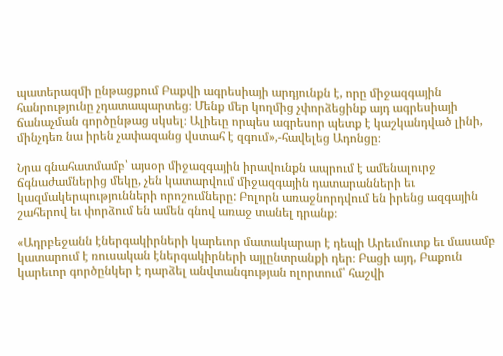պատերազմի ընթացքում Բաքվի ագրեսիայի արդյունքն է, որը միջազգային հանրությունը չդատապարտեց։ Մենք մեր կողմից չփորձեցինք այդ ագրեսիայի ճանաչման գործընթաց սկսել։ Ալիեւը որպես ագրեսոր պետք է կաշկանդված լինի, մինչդեռ նա իրեն չափազանց վստահ է զգում»,-հավելեց Ադոնցը։

Նրա գնահատմամբ՝ այսօր միջազգային իրավունքն ապրում է ամենալուրջ ճգնաժամներից մեկը, չեն կատարվում միջազգային դատարանների եւ կազմակերպությունների որոշումները: Բոլորն առաջնորդվում են իրենց ազգային շահերով եւ փորձում են ամեն գնով առաջ տանել դրանք։

«Ադրբեջանն էներգակիրների կարեւոր մատակարար է դեպի Արեւմուտք եւ մասամբ կատարում է ռուսական էներգակիրների այլընտրանքի դեր։ Բացի այդ, Բաքուն կարեւոր գործընկեր է դարձել անվտանգության ոլորտում՝ հաշվի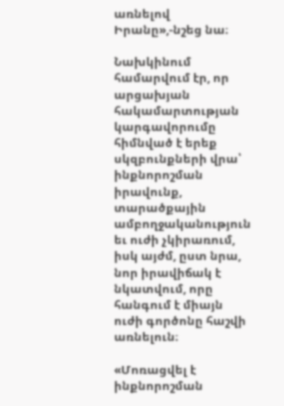առնելով Իրանը»,-նշեց նա։

Նախկինում համարվում էր, որ արցախյան հակամարտության կարգավորումը հիմնված է երեք սկզբունքների վրա՝ ինքնորոշման իրավունք, տարածքային ամբողջականություն եւ ուժի չկիրառում, իսկ այժմ, ըստ նրա, նոր իրավիճակ է նկատվում, որը հանգում է միայն ուժի գործոնը հաշվի առնելուն։

«Մոռացվել է ինքնորոշման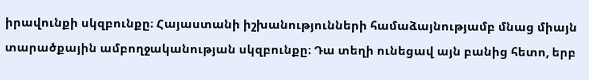իրավունքի սկզբունքը։ Հայաստանի իշխանությունների համաձայնությամբ մնաց միայն տարածքային ամբողջականության սկզբունքը։ Դա տեղի ունեցավ այն բանից հետո, երբ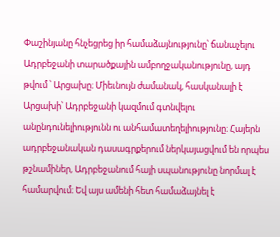Փաշինյանը հնչեցրեց իր համաձայնությունը՝ ճանաչելու Ադրբեջանի տարածքային ամբողջականությունը, այդ թվում ՝ Արցախը։ Միեւնույն ժամանակ, հասկանալի է Արցախի՝ Ադրբեջանի կազմում գտնվելու անընդունելիությունն ու անհամատեղելիությունը։ Հայերն ադրբեջանական դասագրքերում ներկայացվում են որպես թշնամիներ, Ադրբեջանում հայի սպանությունը նորմալ է համարվում։ Եվ այս ամենի հետ համաձայնել է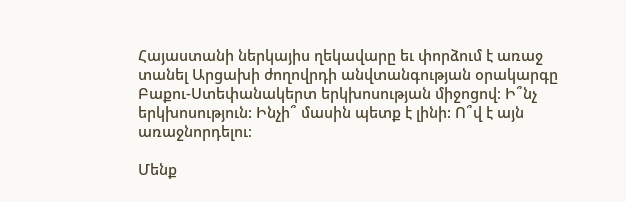Հայաստանի ներկայիս ղեկավարը եւ փորձում է առաջ տանել Արցախի ժողովրդի անվտանգության օրակարգը Բաքու-Ստեփանակերտ երկխոսության միջոցով։ Ի՞նչ երկխոսություն: Ինչի՞ մասին պետք է լինի: Ո՞վ է այն առաջնորդելու։

Մենք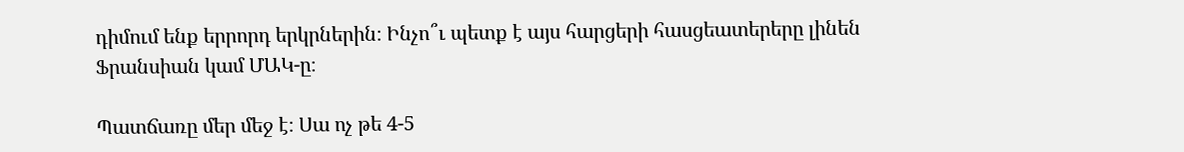դիմում ենք երրորդ երկրներին։ Ինչո՞ւ պետք է այս հարցերի հասցեատերերը լինեն Ֆրանսիան կամ ՄԱԿ-ը։

Պատճառը մեր մեջ է։ Սա ոչ թե 4-5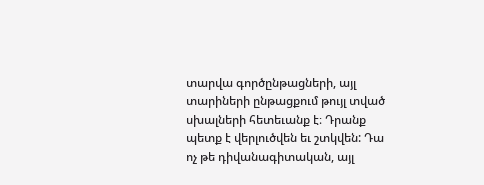տարվա գործընթացների, այլ տարիների ընթացքում թույլ տված սխալների հետեւանք է։ Դրանք պետք է վերլուծվեն եւ շտկվեն: Դա ոչ թե դիվանագիտական, այլ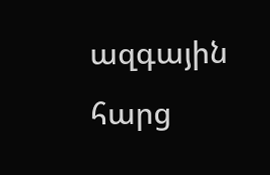ազգային հարց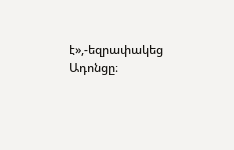է»,-եզրափակեց Ադոնցը։